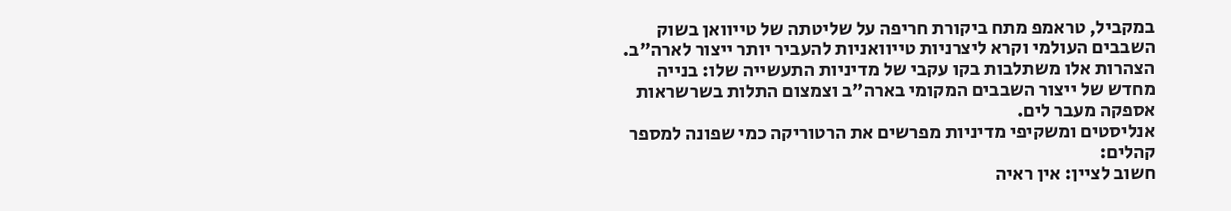במקביל, טראמפ מתח ביקורת חריפה על שליטתה של טייוואן בשוק השבבים העולמי וקרא ליצרניות טייוואניות להעביר יותר ייצור לארה"ב. הצהרות אלו משתלבות בקו עקבי של מדיניות התעשייה שלו: בנייה מחדש של ייצור השבבים המקומי בארה"ב וצמצום התלות בשרשראות אספקה מעבר לים.
אנליסטים ומשקיפי מדיניות מפרשים את הרטוריקה כמי שפונה למספר קהלים:
חשוב לציין: אין ראיה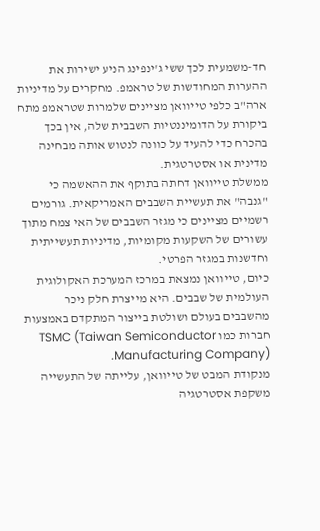חד-משמעית לכך ששי ג'ינפינג הניע ישירות את ההערות המחודשות של טראמפ. מחקרים על מדיניות ארה"ב כלפי טייוואן מציינים שלמרות שטראמפ מתח ביקורת על הדומיננטיות השבבית שלה, אין בכך בהכרח כדי להעיד על כוונה לנטוש אותה מבחינה מדינית או אסטרטגית.
ממשלת טייוואן דחתה בתוקף את ההאשמה כי "גנבה" את תעשיית השבבים האמריקאית. גורמים רשמיים מציינים כי מגזר השבבים של האי צמח מתוך עשורים של השקעות מקומיות, מדיניות תעשייתית וחדשנות במגזר הפרטי.
כיום, טייוואן נמצאת במרכז המערכת האקולוגית העולמית של שבבים. היא מייצרת חלק ניכר מהשבבים בעולם ושולטת בייצור המתקדם באמצעות חברות כמו TSMC (Taiwan Semiconductor Manufacturing Company).
מנקודת המבט של טייוואן, עלייתה של התעשייה משקפת אסטרטגיה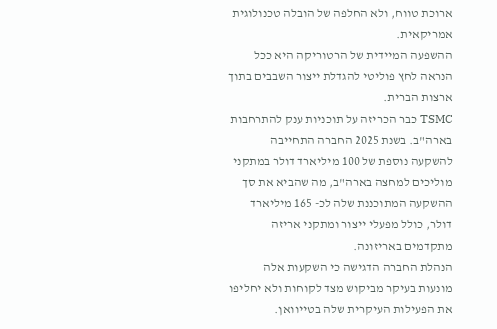ארוכת טווח, ולא החלפה של הובלה טכנולוגית אמריקאית.
ההשפעה המיידית של הרטוריקה היא ככל הנראה לחץ פוליטי להגדלת ייצור השבבים בתוך ארצות הברית.
TSMC כבר הכריזה על תוכניות ענק להתרחבות בארה"ב. בשנת 2025 החברה התחייבה להשקעה נוספת של 100 מיליארד דולר במתקני מוליכים למחצה בארה"ב, מה שהביא את סך ההשקעה המתוכננת שלה לכ- 165 מיליארד דולר, כולל מפעלי ייצור ומתקני אריזה מתקדמים באריזונה.
הנהלת החברה הדגישה כי השקעות אלה מונעות בעיקר מביקוש מצד לקוחות ולא יחליפו את הפעילות העיקרית שלה בטייוואן.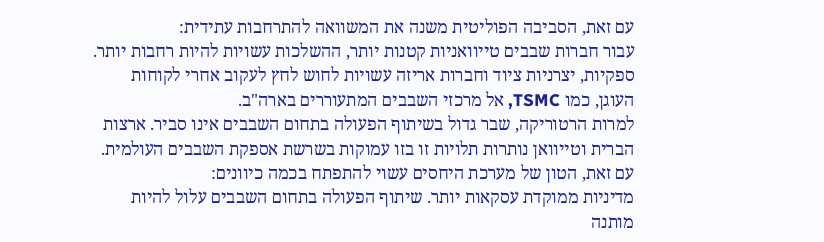עם זאת, הסביבה הפוליטית משנה את המשוואה להתרחבות עתידית:
עבור חברות שבבים טייוואניות קטנות יותר, ההשלכות עשויות להיות רחבות יותר. ספקיות, יצרניות ציוד וחברות אריזה עשויות לחוש לחץ לעקוב אחרי לקוחות העוגן, כמו TSMC, אל מרכזי השבבים המתעוררים בארה"ב.
למרות הרטוריקה, שבר גדול בשיתוף הפעולה בתחום השבבים אינו סביר. ארצות הברית וטייוואן נותרות תלויות זו בזו עמוקות בשרשת אספקת השבבים העולמית.
עם זאת, הטון של מערכת היחסים עשוי להתפתח בכמה כיוונים:
מדיניות ממוקדת עסקאות יותר. שיתוף הפעולה בתחום השבבים עלול להיות מותנה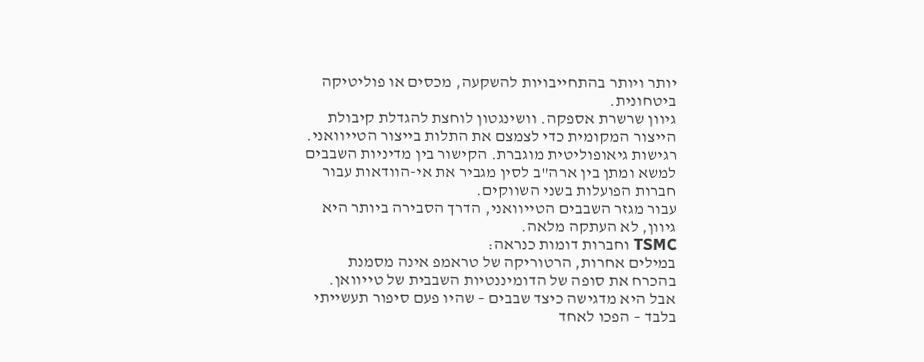יותר ויותר בהתחייבויות להשקעה, מכסים או פוליטיקה ביטחונית.
גיוון שרשרת אספקה. וושינגטון לוחצת להגדלת קיבולת הייצור המקומית כדי לצמצם את התלות בייצור הטייוואני.
רגישות גיאופוליטית מוגברת. הקישור בין מדיניות השבבים למשא ומתן בין ארה"ב לסין מגביר את אי-הוודאות עבור חברות הפועלות בשני השווקים.
עבור מגזר השבבים הטייוואני, הדרך הסבירה ביותר היא גיוון, לא העתקה מלאה.
TSMC וחברות דומות כנראה:
במילים אחרות, הרטוריקה של טראמפ אינה מסמנת בהכרח את סופה של הדומיננטיות השבבית של טייוואן. אבל היא מדגישה כיצד שבבים – שהיו פעם סיפור תעשייתי בלבד – הפכו לאחד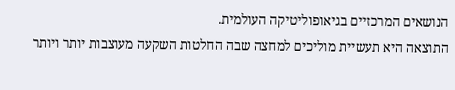הנושאים המרכזיים בגיאופוליטיקה העולמית.
התוצאה היא תעשיית מוליכים למחצה שבה החלטות השקעה מעוצבות יותר ויותר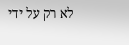לא רק על ידי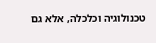טכנולוגיה וכלכלה, אלא גם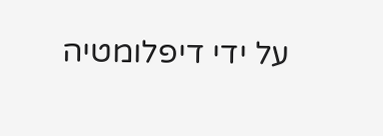על ידי דיפלומטיה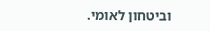וביטחון לאומי.